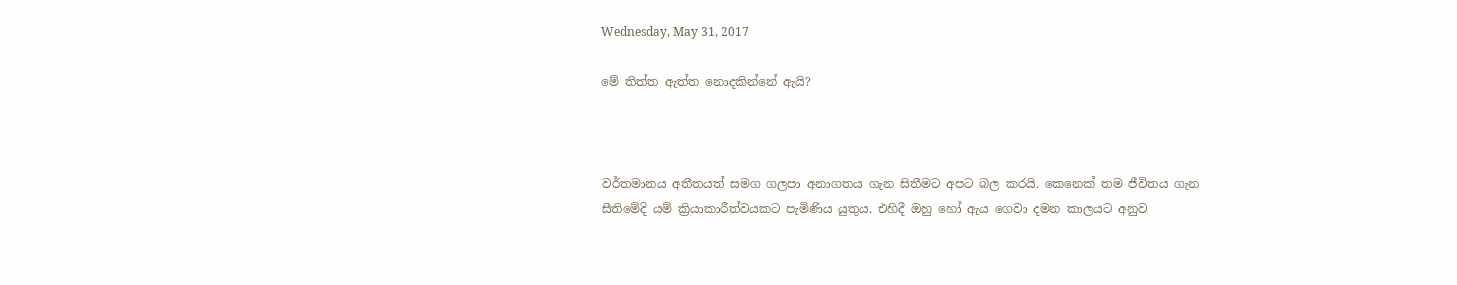Wednesday, May 31, 2017

මේ තිත්ත ඇත්ත නොදකින්නේ ඇයි?



වර්තමානය අතීතයත් සමග ගලපා අනාගතය ගැන සිතීමට අපට බල කරයි. කෙනෙක් තම ජීවිතය ගැන සීතිමේදි යම් ක්‍රියාකාරීත්වයකට පැමිණිය යුතුය. එහිදී ඔහු හෝ ඇය ගෙවා දමන කාලයට අනුව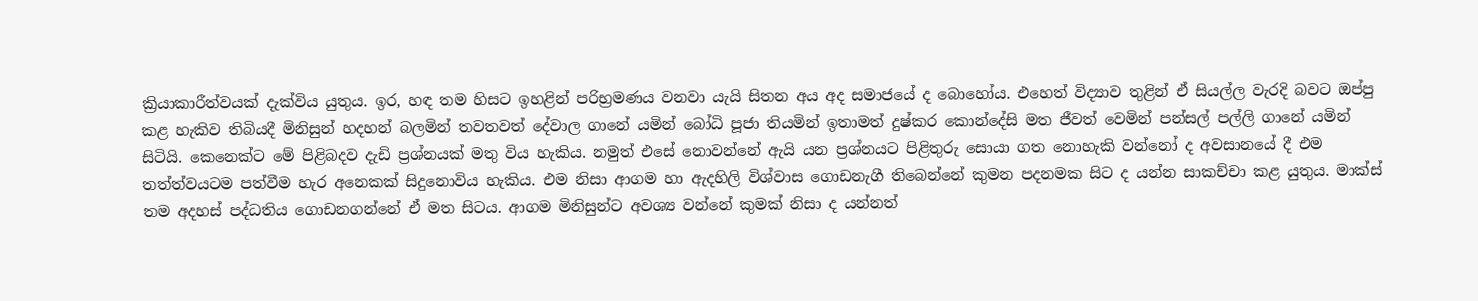ක්‍රියාකාරීත්වයක් දැක්විය යුතුය. ඉර, හඳ තම හිසට ඉහළින් පරිභ්‍රමණය වනවා යැයි සිතන අය අද සමාජයේ ද බොහෝය. එහෙත් විද්‍යාව තුළින් ඒ සියල්ල වැරදි බවට ඔප්පු කළ හැකිව තිබියදී මිනිසුන් හදහන් බලමින් තවතවත් දේවාල ගානේ යමින් බෝධි පූජා තියමින් ඉතාමත් දුෂ්කර කොන්දේසි මත ජීවත් වෙමින් පන්සල් පල්ලි ගානේ යමින් සිටියි. කෙනෙක්ට මේ පිළිබදව දැඩි ප්‍රශ්නයක් මතු විය හැකිය. නමුත් එසේ නොවන්නේ ඇයි යන ප්‍රශ්නයට පිළිතුරු සොයා ගත නොහැකි වන්නෝ ද අවසානයේ දී එම තත්ත්වයටම පත්වීම හැර අනෙකක් සිදුනොවිය හැකිය. එම නිසා ආගම හා ඇදහිලි විශ්වාස ගොඩනැගී තිබෙන්නේ කුමන පදනමක සිට ද යන්න සාකච්චා කළ යුතුය. මාක්ස් තම අදහස් පද්ධතිය ගොඩනගන්නේ ඒ මත සිටය. ආගම මිනිසුන්ට අවශ්‍ය වන්නේ කුමක් නිසා ද යන්නත්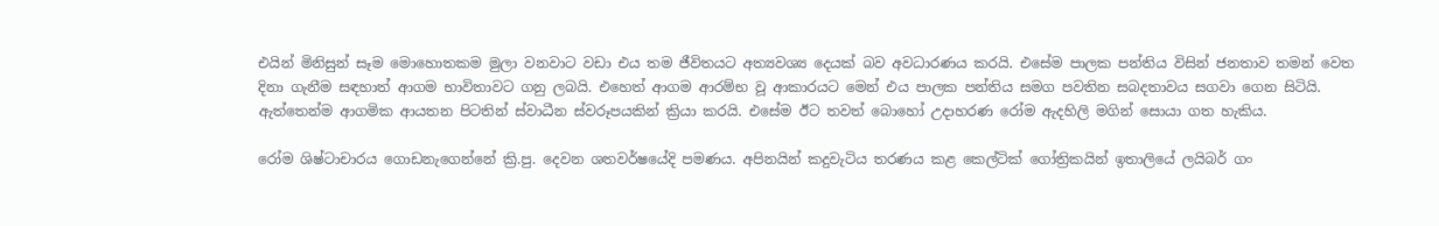එයින් මිනිසුන් සෑම මොහොතකම මුලා වනවාට වඩා එය තම ජීවිතයට අත්‍යවශ්‍ය දෙයක් බව අවධාරණය කරයි. එසේම පාලක පන්තිය විසින් ජනතාව තමන් වෙත දිනා ගැනීම සඳහාත් ආගම භාවිතාවට ගනු ලබයි. එහෙත් ආගම ආරම්භ වූ ආකාරයට මෙන් එය පාලක පන්තිය සමග පවතින සබදතාවය සගවා ගෙන සිටියි. ඇත්තෙන්ම ආගමික ආයතන පිටතින් ස්වාධීන ස්වරූපයකින් ක්‍රියා කරයි. එසේම ඊට තවත් බොහෝ උදාහරණ රෝම ඇදහිලි මගින් සොයා ගත හැකිය.

රෝම ශිෂ්ටාචාරය ගොඩනැගෙන්නේ ක්‍රි.පු. දෙවන ශතවර්ෂයේදි පමණය. අපිනයින් කදුවැටිය තරණය කළ කෙල්ටික් ගෝත්‍රිකයින් ඉතාලියේ ලයිබර් ගං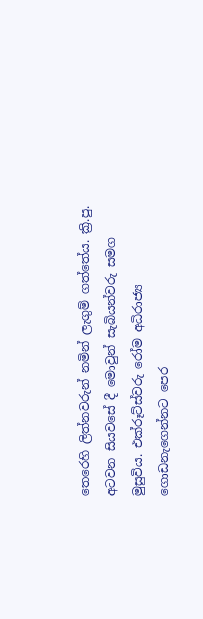තෙරෙහි ලිත්නවරුන් නමින් ලැගුම් ගත්තේය. ක්‍රි.පු. අටවන සියවසේ දී මොවුන් සැබියන්වරු සමග මුසුවිය. එක්රූට්ස්වරු රෝම අධිරාජ්‍ය ගොඩනැගෙන්නට පෙර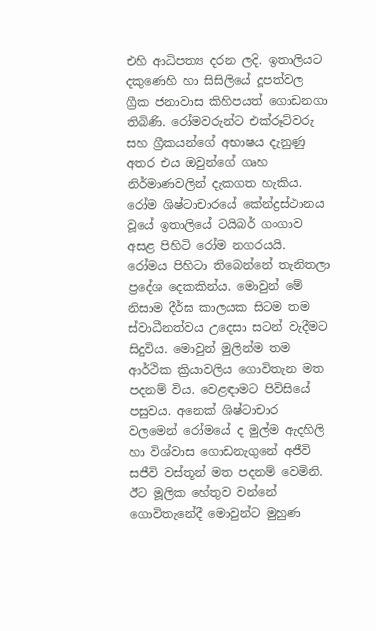එහි ආධිපත්‍ය දරන ලදි. ඉතාලියට දකුණෙහි හා සිසිලියේ දූපත්වල ග්‍රීක ජනාවාස කිහිපයත් ගොඩනගා තිබිණි. රෝමවරුන්ට එක්රූට්වරු සහ ග්‍රීකයන්ගේ අභාෂය දැනුණු අතර එය ඔවුන්ගේ ගෘහ නිර්මාණවලින් දැකගත හැකිය. රෝම ශිෂ්ටාචාරයේ කේන්ද්‍රස්ථානය වූයේ ඉතාලියේ ටයිබර් ගංගාව අසළ පිහිටි රෝම නගරයයි. රෝමය පිහිටා තිබෙන්නේ තැනිතලා ප්‍රදේශ දෙකකින්ය. මොවුන් මේ නිසාම දීර්ඝ කාලයක සිටම තම ස්වාධීනත්වය උදෙසා සටන් වැදීමට සිදුවිය. මොවුන් මුලින්ම තම ආර්ථික ක්‍රියාවලිය ගොවිතැන මත පදනම් විය. වෙළඳාමට පිවිසියේ පසුවය. අනෙක් ශිෂ්ටාචාර වලමෙන් රෝමයේ ද මුල්ම ඇදහිලි හා විශ්වාස ගොඩනැගුනේ අජීවි සජීවි වස්තූන් මත පදනම් වෙමිනි. ඊට මූලික හේතුව වන්නේ ගොවිතැනේදී මොවුන්ට මුහුණ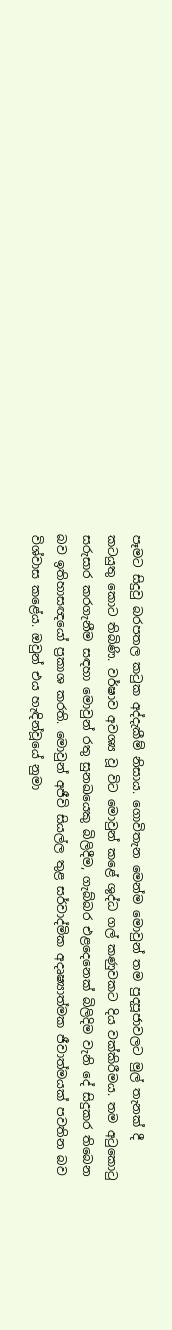පෑමට සිදුවු බරපතල කටුක අද්දැකීම් නිසාය. ගොවිතැන මෙන්ම මොවුන් තම පුදපූජාවලට මුල් තැනක් දී කටයුතු කොට තිබිණි. වර්ෂාව අවශ්‍ය වූ විට මොවුන් කළේ ශුද්ධ ගල් කණුවකට දිය වක්කිරීමය. තම අටුකොටු සරුසාර කරගැනීම සඳහා මොවුන් රතු සුනඛයෙකු බිලිදීම, ගැබ්බර එළදෙනෙක් බිලිදිම වැනි දේ සිදුකර තිබෙන බව ඉතිහාසඥයෝ ප්‍රකාශ කරති. මොවුන් අජීවි සියල්ල තුළ සර්වාද්මික අදෘෂ්‍යාත්මක ජීවාත්මයක් පවතින බව විශ්වාස කළේය. ඔවුන් එය හැඳින්වූයේ නුමා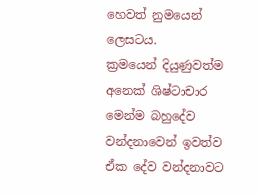හෙවත් නුමයෙන් ලෙසටය.
ක්‍රමයෙන් දියුණුවත්ම අනෙක් ශිෂ්ටාචාර මෙන්ම බහුදේව වන්දනාවෙන් ඉවත්ව ඒක දේව වන්දනාවට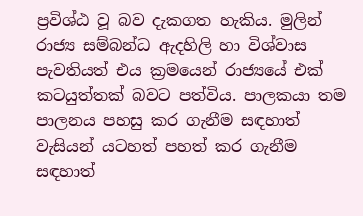ප්‍රවිශ්ඨ වූ බව දැකගත හැකිය. මුලින් රාජ්‍ය සම්බන්ධ ඇදහිලි හා විශ්වාස පැවතියත් එය ක්‍රමයෙන් රාජ්‍යයේ එක් කටයුත්තක් බවට පත්විය. පාලකයා තම පාලනය පහසු කර ගැනීම සඳහාත් වැසියන් යටහත් පහත් කර ගැනීම සඳහාත්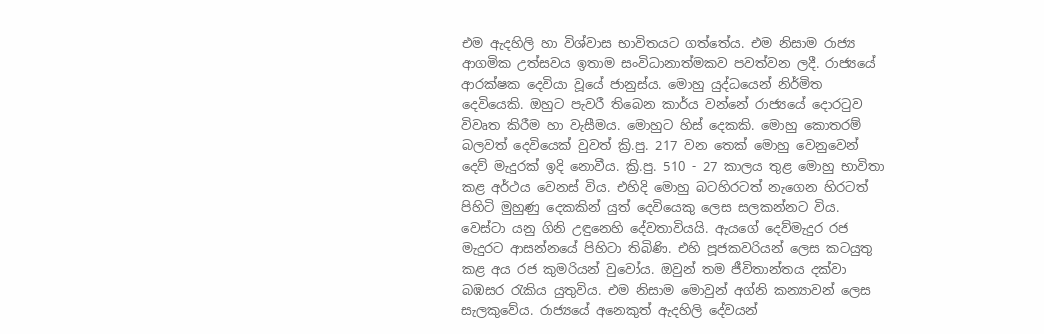එම ඇදහිලි හා විශ්වාස භාවිතයට ගත්තේය. එම නිසාම රාජ්‍ය ආගමික උත්සවය ඉතාම සංවිධානාත්මකව පවත්වන ලදී. රාජ්‍යයේ ආරක්ෂක දෙවියා වූයේ ජානුස්ය. මොහු යුද්ධයෙන් නිර්මිත දෙවියෙකි. ඔහුට පැවරී තිබෙන කාර්ය වන්නේ රාජ්‍යයේ දොරටුව විවෘත කිරීම හා වැසීමය. මොහුට හිස් දෙකකි. මොහු කොතරම් බලවත් දෙවියෙක් වුවත් ක්‍රි.පු. 217 වන තෙක් මොහු වෙනුවෙන් දෙව් මැදුරක් ඉදි නොවීය. ක්‍රි.පු. 510 - 27 කාලය තුළ මොහු භාවිතා කළ අර්ථය වෙනස් විය. එහිදි මොහු බටහිරටත් නැගෙන හිරටත් පිහිටි මුහුණු දෙකකින් යුත් දෙවියෙකු ලෙස සලකන්නට විය.
වෙස්ටා යනු ගිනි උඳුනෙහි දේවතාවියයි. ඇයගේ දෙව්මැදුර රජ මැදුරට ආසන්නයේ පිහිටා තිබිණි. එහි පූජකවරියන් ලෙස කටයුතු කළ අය රජ කුමරියන් වුවෝය. ඔවුන් තම ජීවිතාන්තය දක්වා බඹසර රැකිය යුතුවිය. එම නිසාම මොවුන් අග්නි කන්‍යාවන් ලෙස සැලකුවේය. රාජ්‍යයේ අනෙකුත් ඇදහිලි දේවයන්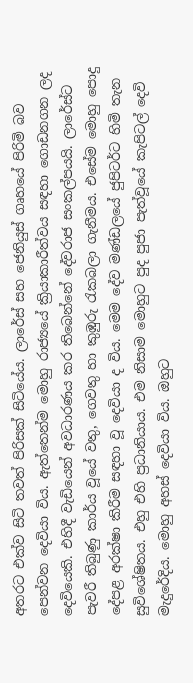අතරට එක්ව සිටි තවත් පිරිසක් සිටියේය. ලාරේස් සහ ජෙනියුස් ගෘහයේ පිරිමි බව පෙන්වන දෙවියා විය. ඇත්තෙන්ම මොහු රාජ්‍යයේ ක්‍රියාකාරීත්වය සඳහා ගොඩනගන ලද දෙවියෙකි. එහිදී වැඩියෙන් අවධාරණය කර තිබෙන්නේ දේවරාජ සංකල්පයයි. ලාරේස්ට පැවරී තිබුණු කාර්ය වූයේ වතු, ගෙවතු හා කුඹුරු රැකබලා ගැනීමය. එසේම මොහු පොදු දේපළ අරක්ෂා කිරීම සඳහා වූ දෙවියා ද විය. මෙම දේව මණ්ඩලයේ ජුපිටර්ට හිමි තැන සුවිශේෂිතය. එහු එහි ප්‍රධානියාය. එම නිසාම මොහුට පුද පුජා පැත්වූයේ කැපිටල් දෙවි මැදුරේදිය. මොහු අහස් දෙවියා විය. ඔහුට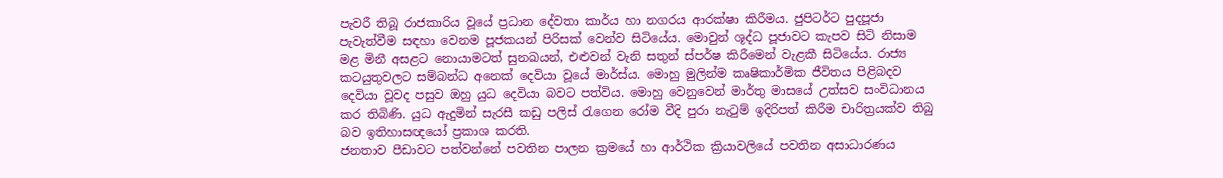පැවරී තිබූ රාජකාරිය වූයේ ප්‍රධාන දේවතා කාර්ය හා නගරය ආරක්ෂා කිරීමය. ජුපිටර්ට පුදපූජා පැවැත්වීම සඳහා වෙනම පූජකයන් පිරිසක් වෙන්ව සිටියේය. මොවුන් ශූද්ධ පූජාවට කැපව සිටි නිසාම මළ මිනී අසළට නොයාමටත් සුනඛයන්, එළුවන් වැනි සතුන් ස්පර්ෂ කිරීමෙන් වැළකී සිටියේය. රාජ්‍ය කටයුතුවලට සම්බන්ධ අනෙක් දෙවියා වූයේ මාර්ස්ය. මොහු මුලින්ම කෘෂිකාර්මික ජීවිතය පිළිබදව දෙවියා වූවද පසුව ඔහු යුධ දෙවියා බවට පත්විය. මොහු වෙනුවෙන් මාර්තු මාසයේ උත්සව සංවිධානය කර තිබිණි. යුධ ඇදුමින් සැරසී කඩු පලිස් රැගෙන රෝම වීදි පුරා නැටුම් ඉදිරිපත් කිරීම චාරිත්‍රයක්ව තිබු බව ඉතිහාසඥයෝ ප්‍රකාශ කරති.
ජනතාව පීඩාවට පත්වන්නේ පවතින පාලන ක්‍රමයේ හා ආර්ථික ක්‍රියාවලියේ පවතින අසාධාරණය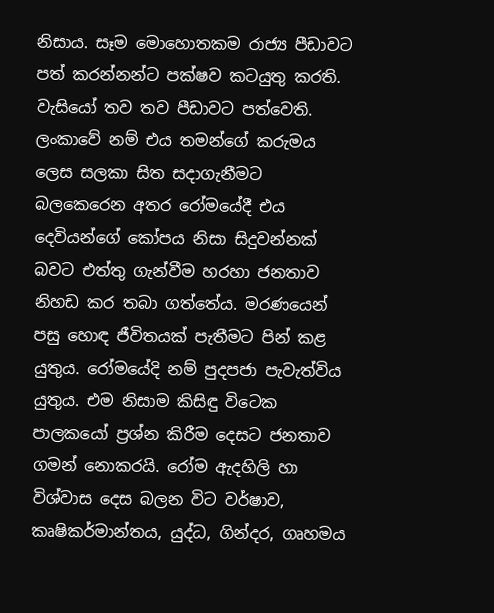නිසාය. සෑම මොහොතකම රාජ්‍ය පීඩාවට පත් කරන්නන්ට පක්ෂව කටයුතු කරති. වැසියෝ තව තව පීඩාවට පත්වෙති. ලංකාවේ නම් එය තමන්ගේ කරුමය ලෙස සලකා සිත සදාගැනීමට බලකෙරෙන අතර රෝමයේදී එය දෙවියන්ගේ කෝපය නිසා සිදුවන්නක් බවට එත්තු ගැන්වීම හරහා ජනතාව නිහඩ කර තබා ගත්තේය. මරණයෙන් පසු හොඳ ජීවිතයක් පැතීමට පින් කළ යුතුය. රෝමයේදි නම් පුදපජා පැවැත්විය යුතුය. එම නිසාම කිසිඳු විටෙක පාලකයෝ ප්‍රශ්න කිරීම දෙසට ජනතාව ගමන් නොකරයි. රෝම ඇදහිලි හා විශ්වාස දෙස බලන විට වර්ෂාව, කෘෂිකර්මාන්තය, යුද්ධ, ගින්දර, ගෘහමය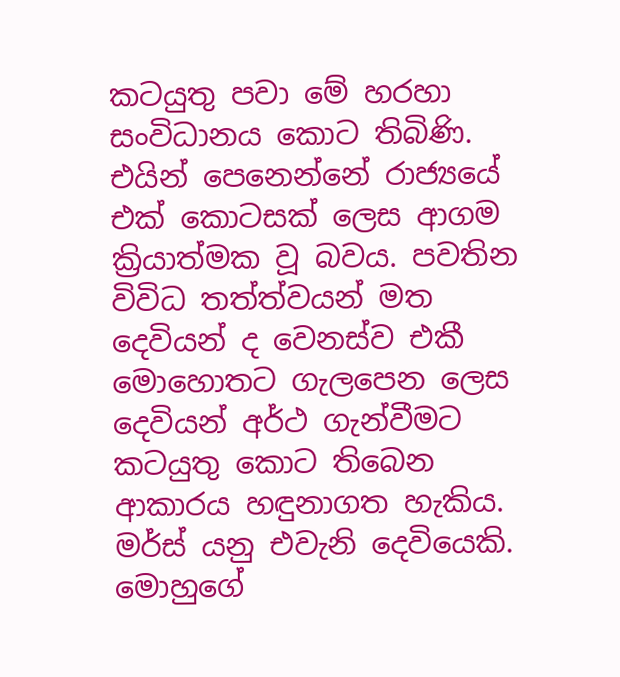කටයුතු පවා මේ හරහා සංවිධානය කොට තිබිණි. එයින් පෙනෙන්නේ රාජ්‍යයේ එක් කොටසක් ලෙස ආගම ක්‍රියාත්මක වූ බවය. පවතින විවිධ තත්ත්වයන් මත දෙවියන් ද වෙනස්ව එකී මොහොතට ගැලපෙන ලෙස දෙවියන් අර්ථ ගැන්වීමට කටයුතු කොට තිබෙන ආකාරය හඳුනාගත හැකිය. මර්ස් යනු එවැනි දෙවියෙකි. මොහුගේ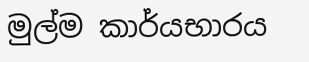මුල්ම කාර්යභාරය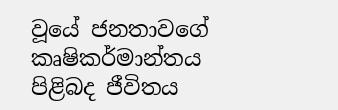වූයේ ජනතාවගේ කෘෂිකර්මාන්තය පිළිබද ජීවිතය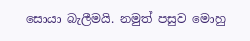සොයා බැලීමයි. නමුත් පසුව මොහු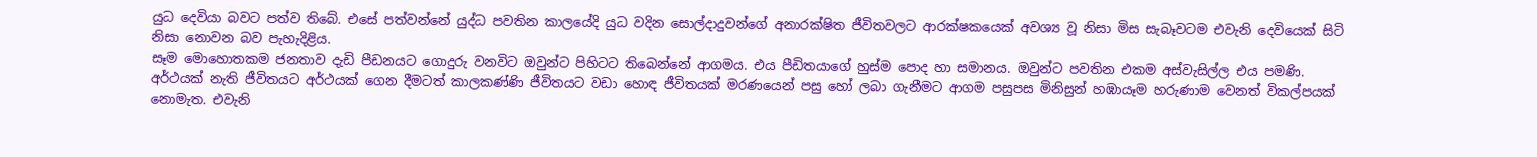යුධ දෙවියා බවට පත්ව තිබේ. එසේ පත්වන්නේ යුද්ධ පවතින කාලයේදි යුධ වදින සොල්දාදුවන්ගේ අනාරක්ෂිත ජීවිතවලට ආරක්ෂකයෙක් අවශ්‍ය වූ නිසා මිස සැබෑවටම එවැනි දෙවියෙක් සිටි නිසා නොවන බව පැහැදිළිය.
සෑම මොහොතකම ජනතාව දැඩි පීඩනයට ගොදුරු වනවිට ඔවුන්ට පිහිටට තිබෙන්නේ ආගමය. එය පීඩිතයාගේ හුස්ම පොද හා සමානය. ඔවුන්ට පවතින එකම අස්වැසිල්ල එය පමණි. අර්ථයක් නැති ජීවිතයට අර්ථයක් ගෙන දීමටත් කාලකණ්ණි ජීවිතයට වඩා හොඳ ජීවිතයක් මරණයෙන් පසු හෝ ලබා ගැනීමට ආගම පසුපස මිනිසුන් හඹායෑම හරුණාම වෙනත් විකල්පයක් නොමැත. එවැනි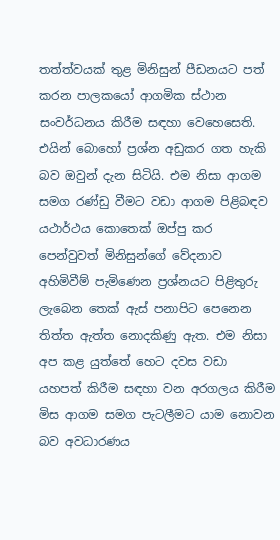තත්ත්වයක් තුළ මිනිසුන් පීඩනයට පත් කරන පාලකයෝ ආගමික ස්ථාන සංවර්ධනය කිරීම සඳහා වෙහෙසෙති. එයින් බොහෝ ප්‍රශ්න අඩුකර ගත හැකි බව ඔවුන් දැන සිටියි. එම නිසා ආගම සමග රණ්ඩු වීමට වඩා ආගම පිළිබඳව යථාර්ථය කොතෙක් ඔප්පු කර පෙන්වුවත් මිනිසුන්ගේ වේදනාව අහිමිවීම් පැමිණෙන ප්‍රශ්නයට පිළිතුරු ලැබෙන තෙක් ඇස් පනාපිට පෙනෙන තිත්ත ඇත්ත නොදකිණු ඇත. එම නිසා අප කළ යුත්තේ හෙට දවස වඩා යහපත් කිරීම සඳහා වන අරගලය කිරීම මිස ආගම සමග පැටලීමට යාම නොවන බව අවධාරණය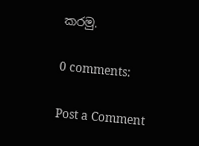කරමු.

0 comments:

Post a Comment